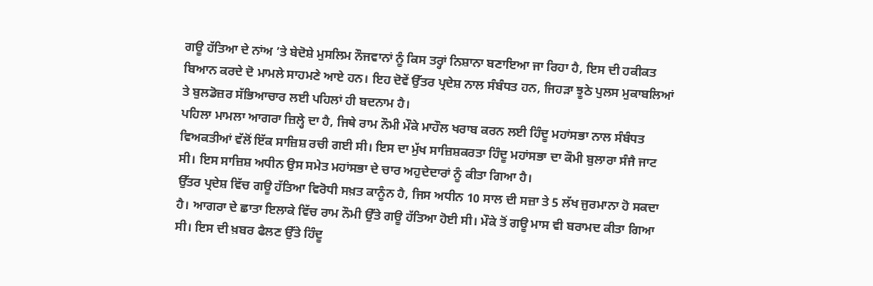ਗਊ ਹੱਤਿਆ ਦੇ ਨਾਂਅ ’ਤੇ ਬੇਦੋਸ਼ੇ ਮੁਸਲਿਮ ਨੌਜਵਾਨਾਂ ਨੂੰ ਕਿਸ ਤਰ੍ਹਾਂ ਨਿਸ਼ਾਨਾ ਬਣਾਇਆ ਜਾ ਰਿਹਾ ਹੈ, ਇਸ ਦੀ ਹਕੀਕਤ ਬਿਆਨ ਕਰਦੇ ਦੋ ਮਾਮਲੇ ਸਾਹਮਣੇ ਆਏ ਹਨ। ਇਹ ਦੋਵੇਂ ਉੱਤਰ ਪ੍ਰਦੇਸ਼ ਨਾਲ ਸੰਬੰਧਤ ਹਨ, ਜਿਹੜਾ ਝੂਠੇ ਪੁਲਸ ਮੁਕਾਬਲਿਆਂ ਤੇ ਬੁਲਡੋਜ਼ਰ ਸੱਭਿਆਚਾਰ ਲਈ ਪਹਿਲਾਂ ਹੀ ਬਦਨਾਮ ਹੈ।
ਪਹਿਲਾ ਮਾਮਲਾ ਆਗਰਾ ਜ਼ਿਲ੍ਹੇ ਦਾ ਹੈ, ਜਿਥੇ ਰਾਮ ਨੌਮੀ ਮੌਕੇ ਮਾਹੌਲ ਖਰਾਬ ਕਰਨ ਲਈ ਹਿੰਦੂ ਮਹਾਂਸਭਾ ਨਾਲ ਸੰਬੰਧਤ ਵਿਅਕਤੀਆਂ ਵੱਲੋਂ ਇੱਕ ਸਾਜ਼ਿਸ਼ ਰਚੀ ਗਈ ਸੀ। ਇਸ ਦਾ ਮੁੱਖ ਸਾਜ਼ਿਸ਼ਕਰਤਾ ਹਿੰਦੂ ਮਹਾਂਸਭਾ ਦਾ ਕੌਮੀ ਬੁਲਾਰਾ ਸੰਜੈ ਜਾਟ ਸੀ। ਇਸ ਸਾਜ਼ਿਸ਼ ਅਧੀਨ ਉਸ ਸਮੇਤ ਮਹਾਂਸਭਾ ਦੇ ਚਾਰ ਅਹੁਦੇਦਾਰਾਂ ਨੂੰ ਕੀਤਾ ਗਿਆ ਹੈ।
ਉੱਤਰ ਪ੍ਰਦੇਸ਼ ਵਿੱਚ ਗਊ ਹੱਤਿਆ ਵਿਰੋਧੀ ਸਖ਼ਤ ਕਾਨੂੰਨ ਹੈ, ਜਿਸ ਅਧੀਨ 10 ਸਾਲ ਦੀ ਸਜ਼ਾ ਤੇ 5 ਲੱਖ ਜੁਰਮਾਨਾ ਹੋ ਸਕਦਾ ਹੈ। ਆਗਰਾ ਦੇ ਛਾਤਾ ਇਲਾਕੇ ਵਿੱਚ ਰਾਮ ਨੌਮੀ ਉੱਤੇ ਗਊ ਹੱਤਿਆ ਹੋਈ ਸੀ। ਮੌਕੇ ਤੋਂ ਗਊ ਮਾਸ ਵੀ ਬਰਾਮਦ ਕੀਤਾ ਗਿਆ ਸੀ। ਇਸ ਦੀ ਖ਼ਬਰ ਫੈਲਣ ਉੱਤੇ ਹਿੰਦੂ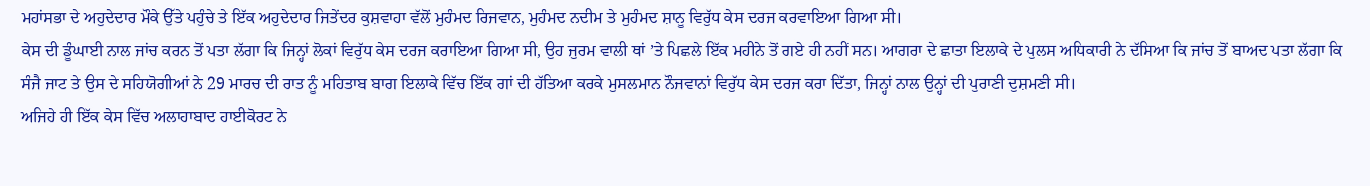ਮਹਾਂਸਭਾ ਦੇ ਅਹੁਦੇਦਾਰ ਮੌਕੇ ਉੱਤੇ ਪਹੁੰਚੇ ਤੇ ਇੱਕ ਅਹੁਦੇਦਾਰ ਜਿਤੇਂਦਰ ਕੁਸ਼ਵਾਹਾ ਵੱਲੋਂ ਮੁਹੰਮਦ ਰਿਜਵਾਨ, ਮੁਹੰਮਦ ਨਦੀਮ ਤੇ ਮੁਹੰਮਦ ਸ਼ਾਨੂ ਵਿਰੁੱਧ ਕੇਸ ਦਰਜ ਕਰਵਾਇਆ ਗਿਆ ਸੀ।
ਕੇਸ ਦੀ ਡੂੰਘਾਈ ਨਾਲ ਜਾਂਚ ਕਰਨ ਤੋਂ ਪਤਾ ਲੱਗਾ ਕਿ ਜਿਨ੍ਹਾਂ ਲੋਕਾਂ ਵਿਰੁੱਧ ਕੇਸ ਦਰਜ ਕਰਾਇਆ ਗਿਆ ਸੀ, ਉਹ ਜੁਰਮ ਵਾਲੀ ਥਾਂ ’ਤੇ ਪਿਛਲੇ ਇੱਕ ਮਹੀਨੇ ਤੋਂ ਗਏ ਹੀ ਨਹੀਂ ਸਨ। ਆਗਰਾ ਦੇ ਛਾਤਾ ਇਲਾਕੇ ਦੇ ਪੁਲਸ ਅਧਿਕਾਰੀ ਨੇ ਦੱਸਿਆ ਕਿ ਜਾਂਚ ਤੋਂ ਬਾਅਦ ਪਤਾ ਲੱਗਾ ਕਿ ਸੰਜੈ ਜਾਟ ਤੇ ਉਸ ਦੇ ਸਹਿਯੋਗੀਆਂ ਨੇ 29 ਮਾਰਚ ਦੀ ਰਾਤ ਨੂੰ ਮਹਿਤਾਬ ਬਾਗ ਇਲਾਕੇ ਵਿੱਚ ਇੱਕ ਗਾਂ ਦੀ ਹੱਤਿਆ ਕਰਕੇ ਮੁਸਲਮਾਨ ਨੌਜਵਾਨਾਂ ਵਿਰੁੱਧ ਕੇਸ ਦਰਜ ਕਰਾ ਦਿੱਤਾ, ਜਿਨ੍ਹਾਂ ਨਾਲ ਉਨ੍ਹਾਂ ਦੀ ਪੁਰਾਣੀ ਦੁਸ਼ਮਣੀ ਸੀ।
ਅਜਿਹੇ ਹੀ ਇੱਕ ਕੇਸ ਵਿੱਚ ਅਲਾਹਾਬਾਦ ਹਾਈਕੋਰਟ ਨੇ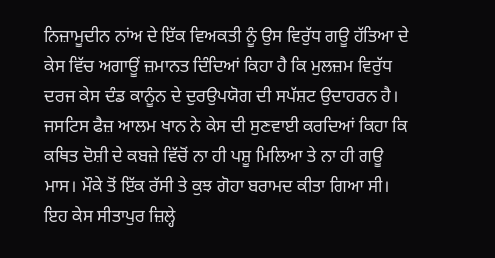ਨਿਜ਼ਾਮੂਦੀਨ ਨਾਂਅ ਦੇ ਇੱਕ ਵਿਅਕਤੀ ਨੂੰ ਉਸ ਵਿਰੁੱਧ ਗਊ ਹੱਤਿਆ ਦੇ ਕੇਸ ਵਿੱਚ ਅਗਾਊਂ ਜ਼ਮਾਨਤ ਦਿੰਦਿਆਂ ਕਿਹਾ ਹੈ ਕਿ ਮੁਲਜ਼ਮ ਵਿਰੁੱਧ ਦਰਜ ਕੇਸ ਦੰਡ ਕਾਨੂੰਨ ਦੇ ਦੁਰਉਪਯੋਗ ਦੀ ਸਪੱਸ਼ਟ ਉਦਾਹਰਨ ਹੈ। ਜਸਟਿਸ ਫੈਜ਼ ਆਲਮ ਖਾਨ ਨੇ ਕੇਸ ਦੀ ਸੁਣਵਾਈ ਕਰਦਿਆਂ ਕਿਹਾ ਕਿ ਕਥਿਤ ਦੋਸ਼ੀ ਦੇ ਕਬਜ਼ੇ ਵਿੱਚੋਂ ਨਾ ਹੀ ਪਸ਼ੂ ਮਿਲਿਆ ਤੇ ਨਾ ਹੀ ਗਊ ਮਾਸ। ਮੌਕੇ ਤੋਂ ਇੱਕ ਰੱਸੀ ਤੇ ਕੁਝ ਗੋਹਾ ਬਰਾਮਦ ਕੀਤਾ ਗਿਆ ਸੀ। ਇਹ ਕੇਸ ਸੀਤਾਪੁਰ ਜ਼ਿਲ੍ਹੇ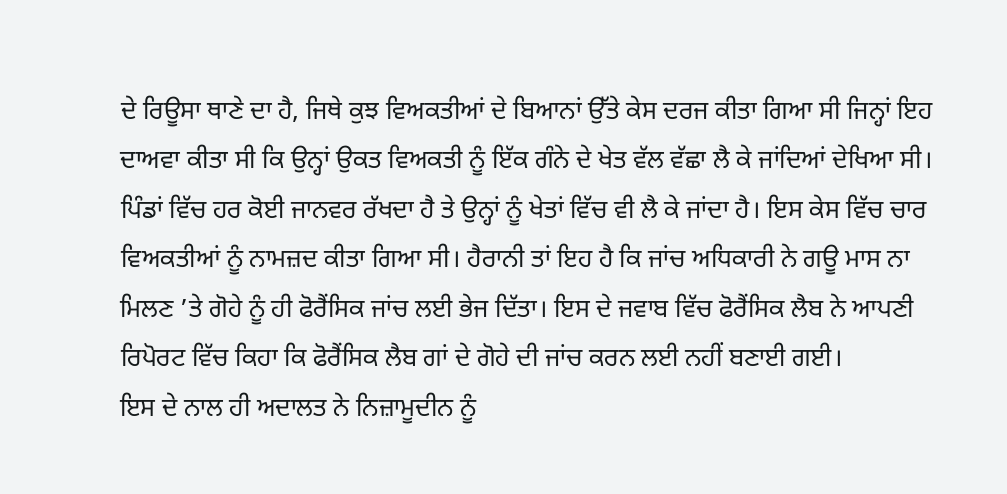ਦੇ ਰਿਊਸਾ ਥਾਣੇ ਦਾ ਹੈ, ਜਿਥੇ ਕੁਝ ਵਿਅਕਤੀਆਂ ਦੇ ਬਿਆਨਾਂ ਉੱਤੇ ਕੇਸ ਦਰਜ ਕੀਤਾ ਗਿਆ ਸੀ ਜਿਨ੍ਹਾਂ ਇਹ ਦਾਅਵਾ ਕੀਤਾ ਸੀ ਕਿ ਉਨ੍ਹਾਂ ਉਕਤ ਵਿਅਕਤੀ ਨੂੰ ਇੱਕ ਗੰਨੇ ਦੇ ਖੇਤ ਵੱਲ ਵੱਛਾ ਲੈ ਕੇ ਜਾਂਦਿਆਂ ਦੇਖਿਆ ਸੀ। ਪਿੰਡਾਂ ਵਿੱਚ ਹਰ ਕੋਈ ਜਾਨਵਰ ਰੱਖਦਾ ਹੈ ਤੇ ਉਨ੍ਹਾਂ ਨੂੰ ਖੇਤਾਂ ਵਿੱਚ ਵੀ ਲੈ ਕੇ ਜਾਂਦਾ ਹੈ। ਇਸ ਕੇਸ ਵਿੱਚ ਚਾਰ ਵਿਅਕਤੀਆਂ ਨੂੰ ਨਾਮਜ਼ਦ ਕੀਤਾ ਗਿਆ ਸੀ। ਹੈਰਾਨੀ ਤਾਂ ਇਹ ਹੈ ਕਿ ਜਾਂਚ ਅਧਿਕਾਰੀ ਨੇ ਗਊ ਮਾਸ ਨਾ ਮਿਲਣ ’ਤੇ ਗੋਹੇ ਨੂੰ ਹੀ ਫੋਰੈਂਸਿਕ ਜਾਂਚ ਲਈ ਭੇਜ ਦਿੱਤਾ। ਇਸ ਦੇ ਜਵਾਬ ਵਿੱਚ ਫੋਰੈਂਸਿਕ ਲੈਬ ਨੇ ਆਪਣੀ ਰਿਪੋਰਟ ਵਿੱਚ ਕਿਹਾ ਕਿ ਫੋਰੈਂਸਿਕ ਲੈਬ ਗਾਂ ਦੇ ਗੋਹੇ ਦੀ ਜਾਂਚ ਕਰਨ ਲਈ ਨਹੀਂ ਬਣਾਈ ਗਈ।
ਇਸ ਦੇ ਨਾਲ ਹੀ ਅਦਾਲਤ ਨੇ ਨਿਜ਼ਾਮੂਦੀਨ ਨੂੰ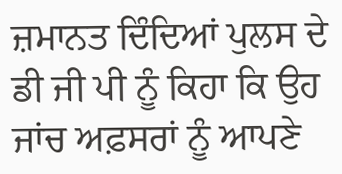ਜ਼ਮਾਨਤ ਦਿੰਦਿਆਂ ਪੁਲਸ ਦੇ ਡੀ ਜੀ ਪੀ ਨੂੰ ਕਿਹਾ ਕਿ ਉਹ ਜਾਂਚ ਅਫ਼ਸਰਾਂ ਨੂੰ ਆਪਣੇ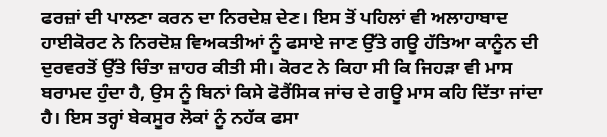ਫਰਜ਼ਾਂ ਦੀ ਪਾਲਣਾ ਕਰਨ ਦਾ ਨਿਰਦੇਸ਼ ਦੇਣ। ਇਸ ਤੋਂ ਪਹਿਲਾਂ ਵੀ ਅਲਾਹਾਬਾਦ ਹਾਈਕੋਰਟ ਨੇ ਨਿਰਦੋਸ਼ ਵਿਅਕਤੀਆਂ ਨੂੰ ਫਸਾਏ ਜਾਣ ਉੱਤੇ ਗਊ ਹੱਤਿਆ ਕਾਨੂੰਨ ਦੀ ਦੁਰਵਰਤੋਂ ਉੱਤੇ ਚਿੰਤਾ ਜ਼ਾਹਰ ਕੀਤੀ ਸੀ। ਕੋਰਟ ਨੇ ਕਿਹਾ ਸੀ ਕਿ ਜਿਹੜਾ ਵੀ ਮਾਸ ਬਰਾਮਦ ਹੁੰਦਾ ਹੈ, ਉਸ ਨੂੰ ਬਿਨਾਂ ਕਿਸੇ ਫੋਰੈਂਸਿਕ ਜਾਂਚ ਦੇ ਗਊ ਮਾਸ ਕਹਿ ਦਿੱਤਾ ਜਾਂਦਾ ਹੈ। ਇਸ ਤਰ੍ਹਾਂ ਬੇਕਸੂਰ ਲੋਕਾਂ ਨੂੰ ਨਹੱਕ ਫਸਾ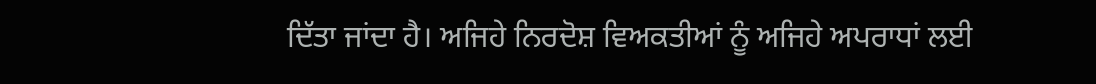ਦਿੱਤਾ ਜਾਂਦਾ ਹੈ। ਅਜਿਹੇ ਨਿਰਦੋਸ਼ ਵਿਅਕਤੀਆਂ ਨੂੰ ਅਜਿਹੇ ਅਪਰਾਧਾਂ ਲਈ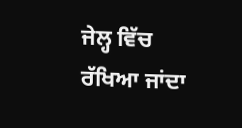ਜੇਲ੍ਹ ਵਿੱਚ ਰੱਖਿਆ ਜਾਂਦਾ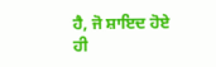ਹੈ, ਜੋ ਸ਼ਾਇਦ ਹੋਏ ਹੀ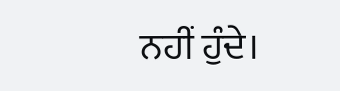ਨਹੀਂ ਹੁੰਦੇ।